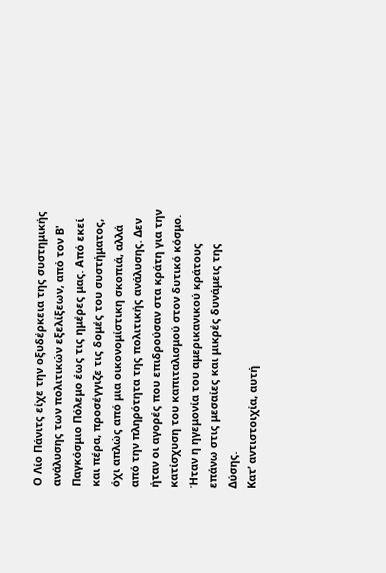Ο Λίο Πάνιτς είχε την οξυδέρκεια της συστημικής ανάλυσης των πολιτικών εξελίξεων, από τον Β' Παγκόσμιο Πόλεμο έως τις ημέρες μας. Από εκεί και πέρα, προσέγγιζε τις δομές του συστήματος, όχι απλώς από μια οικονομίστικη σκοπιά, αλλά από την πληρότητα της πολιτικής ανάλυσης. Δεν ήταν οι αγορές που επιδρούσαν στα κράτη για την κατίσχυση του καπιταλισμού στον δυτικό κόσμο. Ήταν η ηγεμονία του αμερικανικού κράτους επάνω στις μεσαίες και μικρές δυνάμεις της Δύσης.
Κατ’ αντιστοιχία, αυτή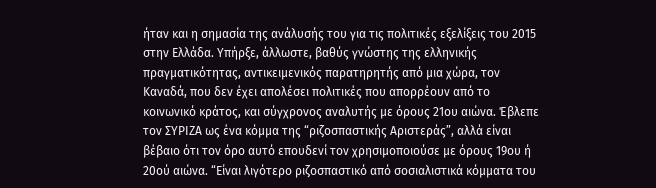ήταν και η σημασία της ανάλυσής του για τις πολιτικές εξελίξεις του 2015 στην Ελλάδα. Υπήρξε, άλλωστε, βαθύς γνώστης της ελληνικής πραγματικότητας, αντικειμενικός παρατηρητής από μια χώρα, τον Καναδά, που δεν έχει απολέσει πολιτικές που απορρέουν από το κοινωνικό κράτος, και σύγχρονος αναλυτής με όρους 21ου αιώνα. Έβλεπε τον ΣΥΡΙΖΑ ως ένα κόμμα της “ριζοσπαστικής Αριστεράς”, αλλά είναι βέβαιο ότι τον όρο αυτό επουδενί τον χρησιμοποιούσε με όρους 19ου ή 20ού αιώνα. “Είναι λιγότερο ριζοσπαστικό από σοσιαλιστικά κόμματα του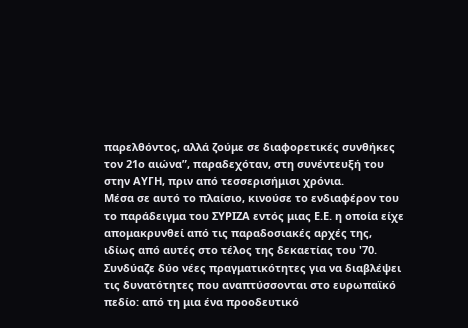παρελθόντος, αλλά ζούμε σε διαφορετικές συνθήκες τον 21ο αιώνα”, παραδεχόταν, στη συνέντευξή του στην ΑΥΓΗ, πριν από τεσσερισήμισι χρόνια.
Μέσα σε αυτό το πλαίσιο, κινούσε το ενδιαφέρον του το παράδειγμα του ΣΥΡΙΖΑ εντός μιας Ε.Ε. η οποία είχε απομακρυνθεί από τις παραδοσιακές αρχές της, ιδίως από αυτές στο τέλος της δεκαετίας του '70. Συνδύαζε δύο νέες πραγματικότητες για να διαβλέψει τις δυνατότητες που αναπτύσσονται στο ευρωπαϊκό πεδίο: από τη μια ένα προοδευτικό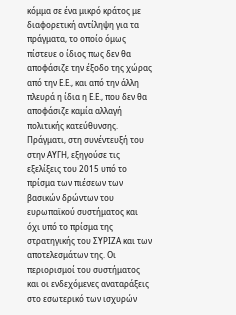κόμμα σε ένα μικρό κράτος με διαφορετική αντίληψη για τα πράγματα, το οποίο όμως πίστευε ο ίδιος πως δεν θα αποφάσιζε την έξοδο της χώρας από την Ε.Ε., και από την άλλη πλευρά η ίδια η Ε.Ε., που δεν θα αποφάσιζε καμία αλλαγή πολιτικής κατεύθυνσης.
Πράγματι, στη συνέντευξή του στην ΑΥΓΗ, εξηγούσε τις εξελίξεις του 2015 υπό το πρίσμα των πιέσεων των βασικών δρώντων του ευρωπαϊκού συστήματος και όχι υπό το πρίσμα της στρατηγικής του ΣΥΡΙΖΑ και των αποτελεσμάτων της. Οι περιορισμοί του συστήματος και οι ενδεχόμενες αναταράξεις στο εσωτερικό των ισχυρών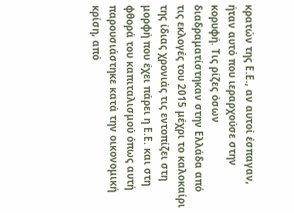κρατών της Ε.Ε., αν αυτοί έσπαγαν, ήταν αυτό που ιεραρχούσε στην κορυφή. Τις ρίζες όσων διαδραματίστηκαν στην Ελλάδα από τις εκλογές του 2015 μέχρι το καλοκαίρι της ίδιας χρονιάς τις εντοπίζει στη μορφή που έχει πάρει η Ε.Ε. και στη φθορά του καπιταλισμού όπως αυτή παρουσιάστηκε κατά την οικονομική κρίση, από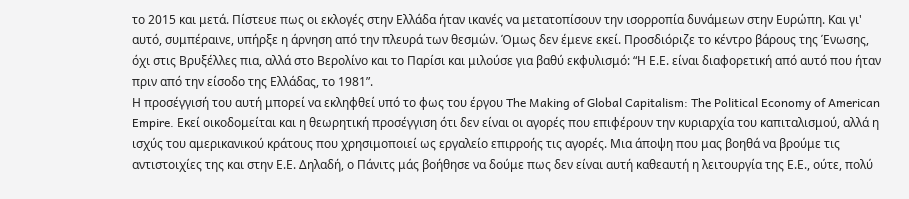το 2015 και μετά. Πίστευε πως οι εκλογές στην Ελλάδα ήταν ικανές να μετατοπίσουν την ισορροπία δυνάμεων στην Ευρώπη. Και γι' αυτό, συμπέραινε, υπήρξε η άρνηση από την πλευρά των θεσμών. Όμως δεν έμενε εκεί. Προσδιόριζε το κέντρο βάρους της Ένωσης, όχι στις Βρυξέλλες πια, αλλά στο Βερολίνο και το Παρίσι και μιλούσε για βαθύ εκφυλισμό: “Η Ε.Ε. είναι διαφορετική από αυτό που ήταν πριν από την είσοδο της Ελλάδας, το 1981”.
Η προσέγγισή του αυτή μπορεί να εκληφθεί υπό το φως του έργου The Making of Global Capitalism: The Political Economy of American Empire. Εκεί οικοδομείται και η θεωρητική προσέγγιση ότι δεν είναι οι αγορές που επιφέρουν την κυριαρχία του καπιταλισμού, αλλά η ισχύς του αμερικανικού κράτους που χρησιμοποιεί ως εργαλείο επιρροής τις αγορές. Μια άποψη που μας βοηθά να βρούμε τις αντιστοιχίες της και στην Ε.Ε. Δηλαδή, ο Πάνιτς μάς βοήθησε να δούμε πως δεν είναι αυτή καθεαυτή η λειτουργία της Ε.Ε., ούτε, πολύ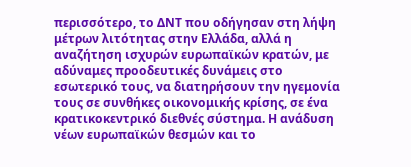περισσότερο, το ΔΝΤ που οδήγησαν στη λήψη μέτρων λιτότητας στην Ελλάδα, αλλά η αναζήτηση ισχυρών ευρωπαϊκών κρατών, με αδύναμες προοδευτικές δυνάμεις στο εσωτερικό τους, να διατηρήσουν την ηγεμονία τους σε συνθήκες οικονομικής κρίσης, σε ένα κρατικοκεντρικό διεθνές σύστημα. Η ανάδυση νέων ευρωπαϊκών θεσμών και το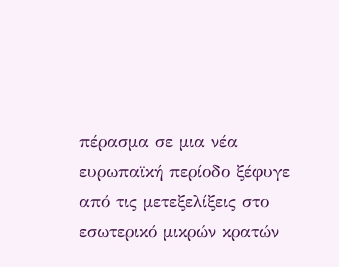πέρασμα σε μια νέα ευρωπαϊκή περίοδο ξέφυγε από τις μετεξελίξεις στο εσωτερικό μικρών κρατών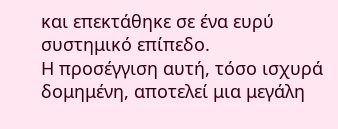και επεκτάθηκε σε ένα ευρύ συστημικό επίπεδο.
Η προσέγγιση αυτή, τόσο ισχυρά δομημένη, αποτελεί μια μεγάλη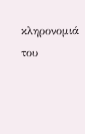κληρονομιά του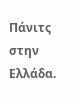Πάνιτς στην Ελλάδα.